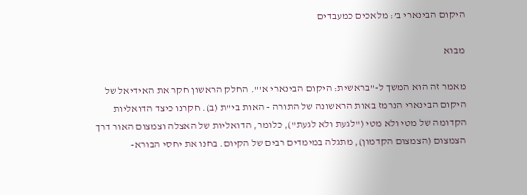היקום הבינארי ב’: מלאכים כמעבדים

מבוא

מאמר זה הוא המשך ל-"בראשית: היקום הבינארי א'". החלק הראשון חקר את האידיאל של היקום הבינארי הנרמז באות הראשונה של התורה - האות בי"ת (ב). חקרנו כיצד הדואליות הקדומה של מטי ולא מטי ("לגעת ולא לגעת"), כלומר, הדואליות של האצלה וצמצום האור דרך הצמצום (הצמצום הקדמון), מתגלה במימדים רבים של הקיום. בחנו את יחסי הבורא-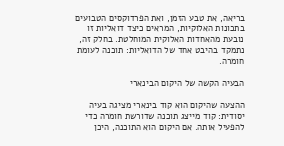בריאה, את טבע הזמן, ואת הפרדוקסים הטבועים בתכונות האלוקיות, המראים כיצד דואליות זו נובעת מהאחדות האלוקית המוחלטת. בחלק זה, נתמקד בהיבט אחד של הדואליות: תוכנה לעומת חומרה.

הבעיה הקשה של היקום הבינארי

ההצעה שהיקום הוא קוד בינארי מציגה בעיה יסודית: קוד מייצג תוכנה שדורשת חומרה כדי להפעיל אותה. אם היקום הוא התוכנה, היכן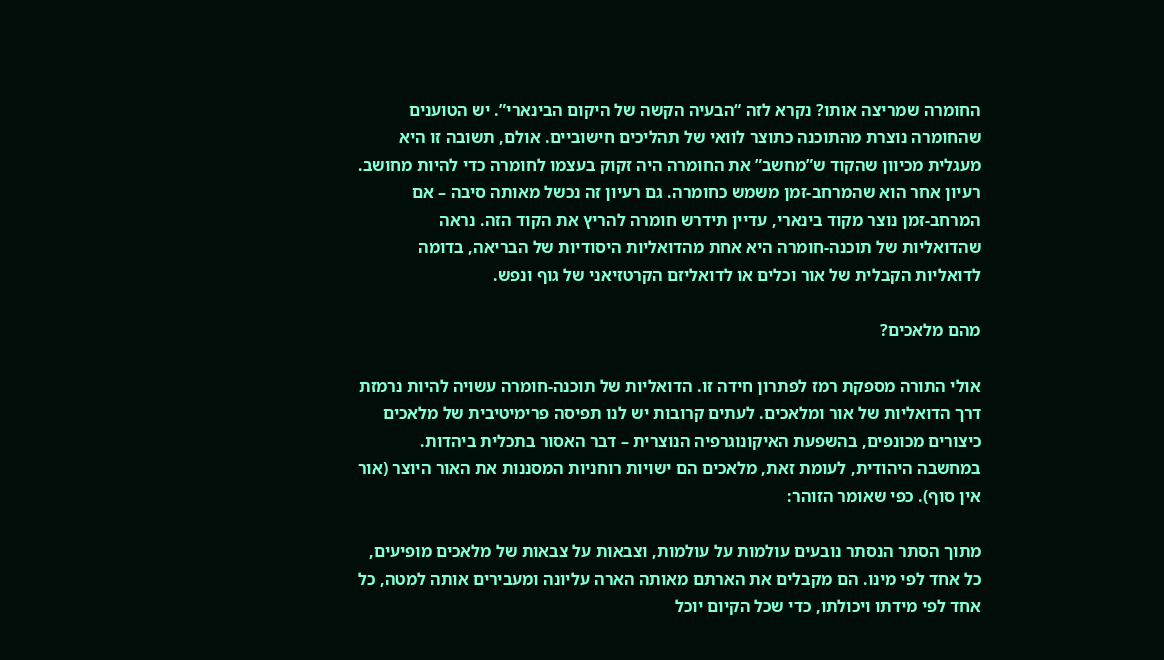החומרה שמריצה אותו? נקרא לזה “הבעיה הקשה של היקום הבינארי”. יש הטוענים שהחומרה נוצרת מהתוכנה כתוצר לוואי של תהליכים חישוביים. אולם, תשובה זו היא מעגלית מכיוון שהקוד ש”מחשב” את החומרה היה זקוק בעצמו לחומרה כדי להיות מחושב. רעיון אחר הוא שהמרחב-זמן משמש כחומרה. גם רעיון זה נכשל מאותה סיבה – אם המרחב-זמן נוצר מקוד בינארי, עדיין תידרש חומרה להריץ את הקוד הזה. נראה שהדואליות של תוכנה-חומרה היא אחת מהדואליות היסודיות של הבריאה, בדומה לדואליות הקבלית של אור וכלים או לדואליזם הקרטזיאני של גוף ונפש.

מהם מלאכים?

אולי התורה מספקת רמז לפתרון חידה זו. הדואליות של תוכנה-חומרה עשויה להיות נרמזת דרך הדואליות של אור ומלאכים. לעתים קרובות יש לנו תפיסה פרימיטיבית של מלאכים כיצורים מכונפים, בהשפעת האיקונוגרפיה הנוצרית – דבר האסור בתכלית ביהדות. במחשבה היהודית, לעומת זאת, מלאכים הם ישויות רוחניות המסננות את האור היוצר (אור אין סוף). כפי שאומר הזוהר:

מתוך הסתר הנסתר נובעים עולמות על עולמות, וצבאות על צבאות של מלאכים מופיעים, כל אחד לפי מינו. הם מקבלים את הארתם מאותה הארה עליונה ומעבירים אותה למטה, כל אחד לפי מידתו ויכולתו, כדי שכל הקיום יוכל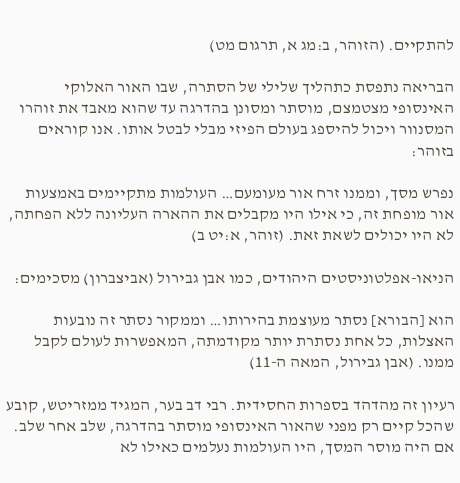להתקיים. (הזוהר, ב:מג א, תרגום מט)

הבריאה נתפסת כתהליך שלילי של הסתרה, שבו האור האלוקי האינסופי מצטמצם, מוסתר ומסונן בהדרגה עד שהוא מאבד את זוהרו המסנוור ויכול להיספג בעולם הפיזי מבלי לבטל אותו. אנו קוראים בזוהר:

נפרש מסך, וממנו זרח אור מעומעם… העולמות מתקיימים באמצעות אור מופחת זה, כי אילו היו מקבלים את ההארה העליונה ללא הפחתה, לא היו יכולים לשאת זאת. (זוהר, א:יט ב)

הניאו-אפלטוניסטים היהודים, כמו אבן גבירול (אביצברון) מסכימים:

הוא [הבורא] נסתר מעוצמת בהירותו… וממקור נסתר זה נובעות האצלות, כל אחת נסתרת יותר מקודמתה, המאפשרות לעולם לקבל ממנו. (אבן גבירול, המאה ה-11)

רעיון זה מהדהד בספרות החסידית. רבי דב בער, המגיד ממזריטש, קובע שהכל קיים רק מפני שהאור האינסופי מוסתר בהדרגה, שלב אחר שלב. אם היה מוסר המסך, היו העולמות נעלמים כאילו לא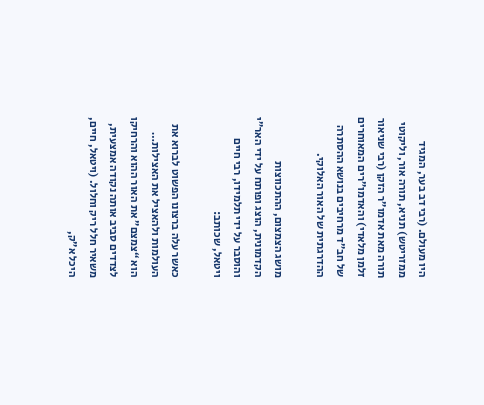היו מעולם. (רבי דב בער, המגיד ממזריטש) תניא, תורה אור, וליקוטי תורה מאת אדמו”ר הזקן (רבי שניאור זלמן מלאדי) והאדמו”רים המאוחרים של חב”ד מרחיבים בנושא ההסתרה ההדרגתית של האור האלוקי.

מושג הצמצום, ההתכווצות הקדמונית, הוצג ופותח על ידי האר”י והוסבר על ידי תלמידו, רבי חיים ויטאל, שכותב:

כאשר עלה ברצונו הפשוט לברוא את העולמות ולהאציל את האצילות… הוא “צמצם” את האור ההוא והרחיקו לצדדים סביב אותה נקודה אמצעית, משאיר חלל ריק וחלול. (ויטאל, חיים, היכל א”ק,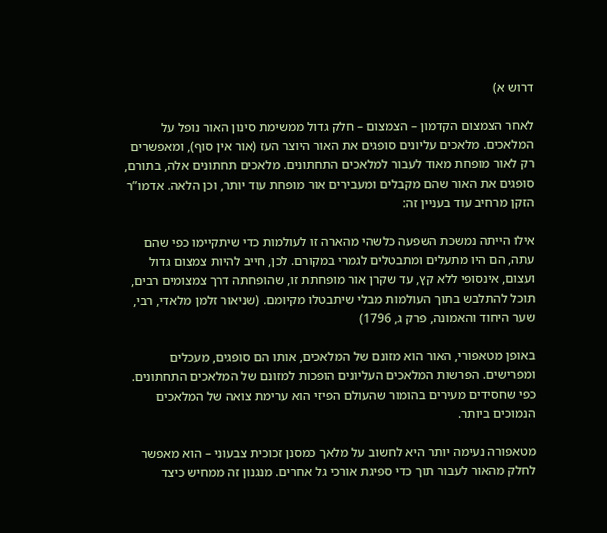דרוש א)

לאחר הצמצום הקדמון – הצמצום – חלק גדול ממשימת סינון האור נופל על המלאכים. מלאכים עליונים סופגים את האור היוצר העז (אור אין סוף), ומאפשרים רק לאור מופחת מאוד לעבור למלאכים התחתונים. מלאכים תחתונים אלה, בתורם, סופגים את האור שהם מקבלים ומעבירים אור מופחת עוד יותר, וכן הלאה. אדמו”ר הזקן מרחיב עוד בעניין זה:

אילו הייתה נמשכת השפעה כלשהי מהארה זו לעולמות כדי שיתקיימו כפי שהם עתה, הם היו מתעלים ומתבטלים לגמרי במקורם. לכן, חייב להיות צמצום גדול ועצום, אינסופי ללא קץ, עד שקרן אור מופחתת זו, שהופחתה דרך צמצומים רבים, תוכל להתלבש בתוך העולמות מבלי שיתבטלו מקיומם. (שניאור זלמן מלאדי, רבי, שער היחוד והאמונה, פרק ג, 1796)

באופן מטאפורי, האור הוא מזונם של המלאכים, אותו הם סופגים, מעכלים ומפרישים. הפרשות המלאכים העליונים הופכות למזונם של המלאכים התחתונים. כפי שחסידים מעירים בהומור שהעולם הפיזי הוא ערימת צואה של המלאכים הנמוכים ביותר.

מטאפורה נעימה יותר היא לחשוב על מלאך כמסנן זכוכית צבעוני – הוא מאפשר לחלק מהאור לעבור תוך כדי ספיגת אורכי גל אחרים. מנגנון זה ממחיש כיצד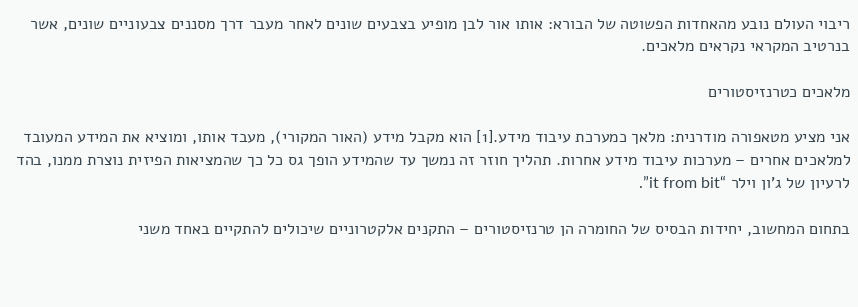ריבוי העולם נובע מהאחדות הפשוטה של הבורא: אותו אור לבן מופיע בצבעים שונים לאחר מעבר דרך מסננים צבעוניים שונים, אשר בנרטיב המקראי נקראים מלאכים.

מלאכים כטרנזיסטורים

אני מציע מטאפורה מודרנית: מלאך כמערכת עיבוד מידע.[1] הוא מקבל מידע (האור המקורי), מעבד אותו, ומוציא את המידע המעובד למלאכים אחרים – מערכות עיבוד מידע אחרות. תהליך חוזר זה נמשך עד שהמידע הופך גס כל כך שהמציאות הפיזית נוצרת ממנו, בהד לרעיון של ג’ון וילר “it from bit”.

בתחום המחשוב, יחידות הבסיס של החומרה הן טרנזיסטורים – התקנים אלקטרוניים שיכולים להתקיים באחד משני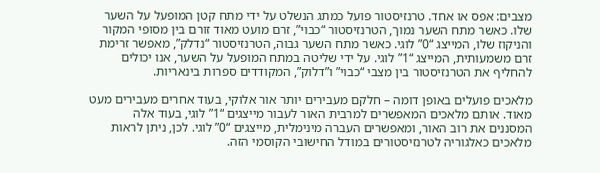מצבים: אפס או אחד. טרנזיסטור פועל כמתג הנשלט על ידי מתח קטן המופעל על השער שלו. כאשר מתח השער נמוך, הטרנזיסטור “כבוי”, זרם מועט מאוד זורם בין מסופי המקור והניקוז שלו, המייצג “0” לוגי. כאשר מתח השער גבוה, הטרנזיסטור “נדלק”, מאפשר זרימת זרם משמעותית, המייצג “1” לוגי. על ידי שליטה במתח המופעל על השער, אנו יכולים להחליף את הטרנזיסטור בין מצבי “כבוי” ו”דלוק”, המקודדים ספרות בינאריות.

מלאכים פועלים באופן דומה – חלקם מעבירים יותר אור אלוקי, בעוד אחרים מעבירים מעט מאוד. אותם מלאכים המאפשרים למרבית האור לעבור מייצגים “1” לוגי, בעוד אלה המסננים את רוב האור, ומאפשרים העברה מינימלית, מייצגים “0” לוגי. לכן, ניתן לראות מלאכים כאלגוריה לטרנזיסטורים במודל החישובי הקוסמי הזה.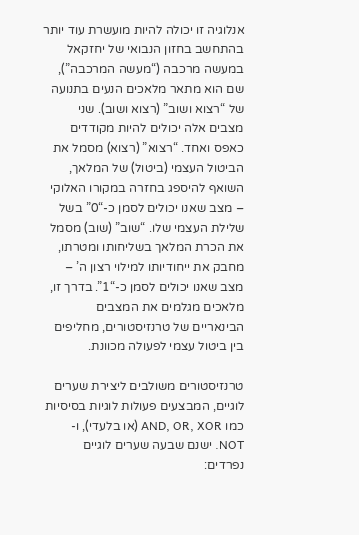אנלוגיה זו יכולה להיות מועשרת עוד יותר בהתחשב בחזון הנבואי של יחזקאל במעשה מרכבה (“מעשה המרכבה”), שם הוא מתאר מלאכים הנעים בתנועה של “רצוא ושוב” (רצוא ושוב). שני מצבים אלה יכולים להיות מקודדים כאפס ואחד. “רצוא” (רצוא) מסמל את הביטול העצמי (ביטול) של המלאך, השואף להיספג בחזרה במקורו האלוקי – מצב שאנו יכולים לסמן כ-“0” בשל שלילת העצמי שלו. “שוב” (שוב) מסמל את הכרת המלאך בשליחותו ומטרתו, מחבק את ייחודיותו למילוי רצון ה’ – מצב שאנו יכולים לסמן כ-“1”. בדרך זו, מלאכים מגלמים את המצבים הבינאריים של טרנזיסטורים, מחליפים בין ביטול עצמי לפעולה מכוונת.

טרנזיסטורים משולבים ליצירת שערים לוגיים, המבצעים פעולות לוגיות בסיסיות כמו AND, OR, XOR (או בלעדי), ו-NOT. ישנם שבעה שערים לוגיים נפרדים: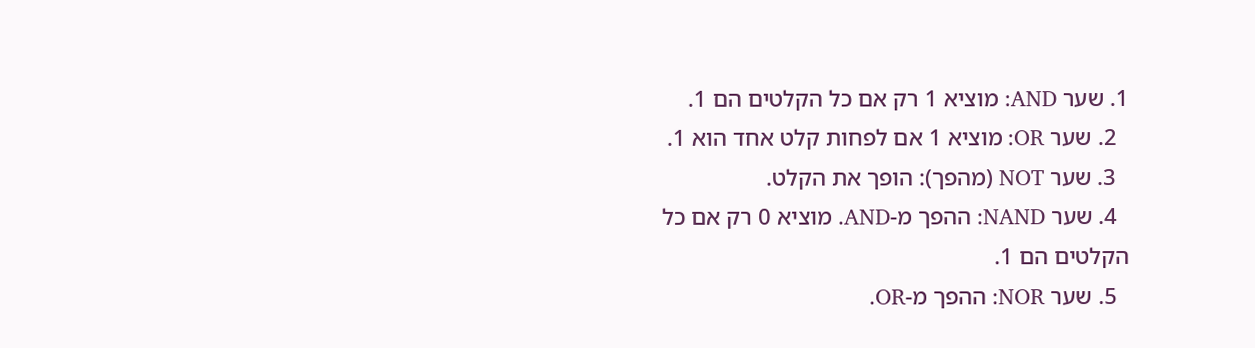1. שער AND: מוציא 1 רק אם כל הקלטים הם 1.
  2. שער OR: מוציא 1 אם לפחות קלט אחד הוא 1.
  3. שער NOT (מהפך): הופך את הקלט.
  4. שער NAND: ההפך מ-AND. מוציא 0 רק אם כל הקלטים הם 1.
  5. שער NOR: ההפך מ-OR.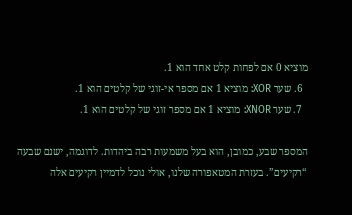מוציא 0 אם לפחות קלט אחד הוא 1.
  6. שער XOR: מוציא 1 אם מספר אי-זוגי של קלטים הוא 1.
  7. שער XNOR: מוציא 1 אם מספר זוגי של קלטים הוא 1.

המספר שבע, כמובן, הוא בעל משמעות רבה ביהדות. לדוגמה, ישנם שבעה “רקיעים”. בעזרת המטאפורה שלנו, אולי נוכל לדמיין רקיעים אלה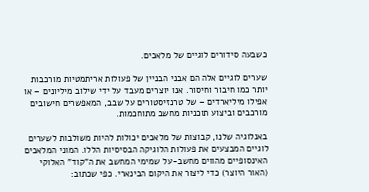כשבעה סידורים לוגיים של מלאכים.

שערים לוגיים אלה הם אבני הבניין של פעולות אריתמטיות מורכבות יותר כמו חיבור וחיסור. אנו יוצרים מעבד על ידי שילוב מיליונים – או אפילו מיליארדים – של טרנזיסטורים על שבב, המאפשרים חישובים מורכבים וביצוע תוכניות מחשב מתוחכמות.

באנלוגיה שלנו, קבוצות של מלאכים יכולות להיות משולבות לשערים לוגיים המבצעים את פעולות הלוגיקה הבסיסיות הללו. המוני המלאכים האינסופיים מהווים מחשב-על שמימי המחשב את ה”קוד” האלוקי (האור היוצר) כדי ליצור את היקום הבינארי. כפי שכתוב: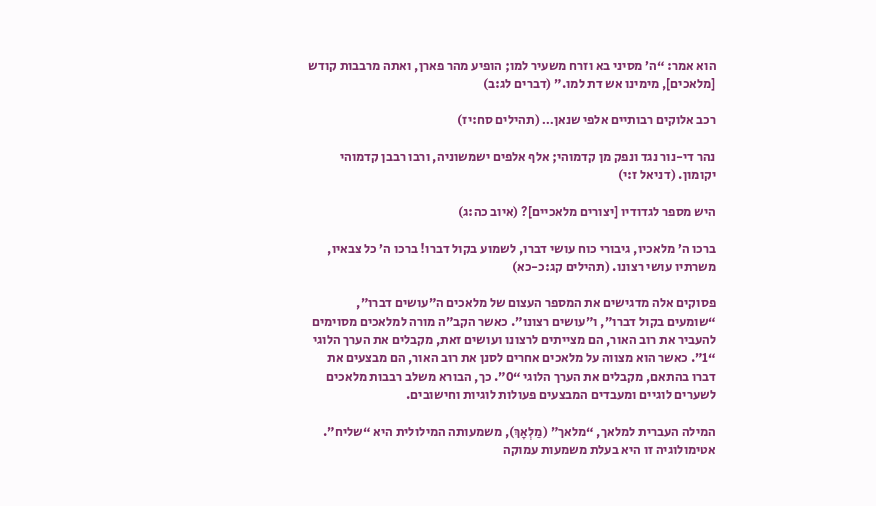הוא אמר: “ה’ מסיני בא וזרח משעיר למו; הופיע מהר פארן, ואתה מרבבות קודש [מלאכים], מימינו אש דת למו.” (דברים לג:ב)

רכב אלוקים רבותיים אלפי שנאן… (תהילים סח:יז)

נהר די-נור נגד ונפק מן קדמוהי; אלף אלפים ישמשוניה, ורבו רבבן קדמוהי יקומון. (דניאל ז:י)

היש מספר לגדודיו [יצורים מלאכיים]? (איוב כה:ג)

ברכו ה’ מלאכיו, גיבורי כוח עושי דברו, לשמוע בקול דברו! ברכו ה’ כל צבאיו, משרתיו עושי רצונו. (תהילים קג:כ-כא)

פסוקים אלה מדגישים את המספר העצום של מלאכים ה”עושים דברו”, “שומעים בקול דברו”, ו”עושים רצונו”. כאשר הקב”ה מורה למלאכים מסוימים להעביר את רוב האור, הם מצייתים לרצונו ועושים זאת, מקבלים את הערך הלוגי “1”. כאשר הוא מצווה על מלאכים אחרים לסנן את רוב האור, הם מבצעים את דברו בהתאם, מקבלים את הערך הלוגי “0”. כך, הבורא משלב רבבות מלאכים לשערים לוגיים ומעבדים המבצעים פעולות לוגיות וחישובים.

המילה העברית למלאך, “מלאך” (מַלְאָךְ), משמעותה המילולית היא “שליח”. אטימולוגיה זו היא בעלת משמעות עמוקה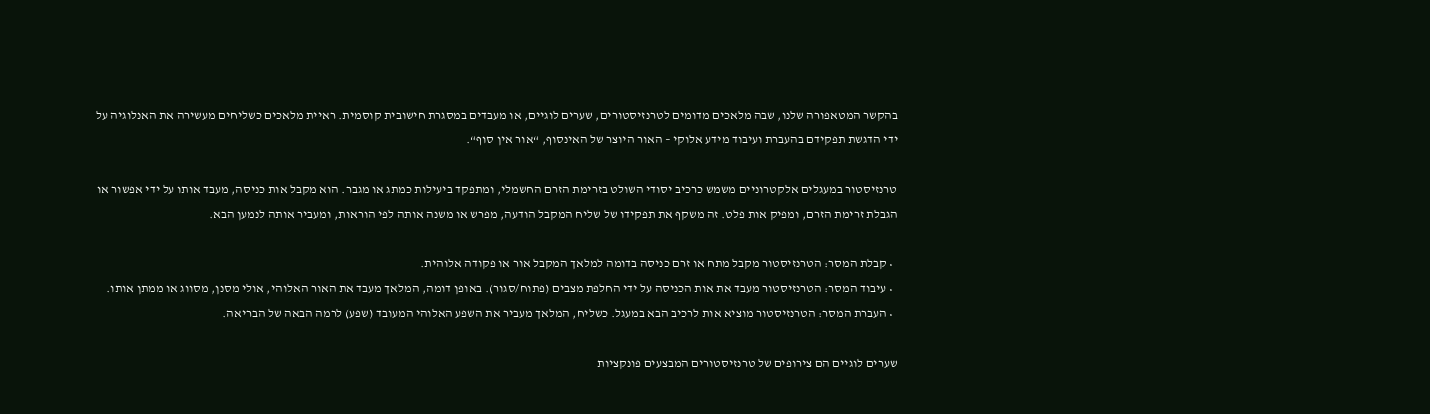בהקשר המטאפורה שלנו, שבה מלאכים מדומים לטרנזיסטורים, שערים לוגיים, או מעבדים במסגרת חישובית קוסמית. ראיית מלאכים כשליחים מעשירה את האנלוגיה על ידי הדגשת תפקידם בהעברת ועיבוד מידע אלוקי – האור היוצר של האינסוף, “אור אין סוף“.

טרנזיסטור במעגלים אלקטרוניים משמש כרכיב יסודי השולט בזרימת הזרם החשמלי, ומתפקד ביעילות כמתג או מגבר. הוא מקבל אות כניסה, מעבד אותו על ידי אפשור או הגבלת זרימת הזרם, ומפיק אות פלט. זה משקף את תפקידו של שליח המקבל הודעה, מפרש או משנה אותה לפי הוראות, ומעביר אותה לנמען הבא.

  • קבלת המסר: הטרנזיסטור מקבל מתח או זרם כניסה בדומה למלאך המקבל אור או פקודה אלוהית.
  • עיבוד המסר: הטרנזיסטור מעבד את אות הכניסה על ידי החלפת מצבים (פתוח/סגור). באופן דומה, המלאך מעבד את האור האלוהי, אולי מסנן, מסווג או ממתן אותו.
  • העברת המסר: הטרנזיסטור מוציא אות לרכיב הבא במעגל. כשליח, המלאך מעביר את השפע האלוהי המעובד (שפע) לרמה הבאה של הבריאה.

שערים לוגיים הם צירופים של טרנזיסטורים המבצעים פונקציות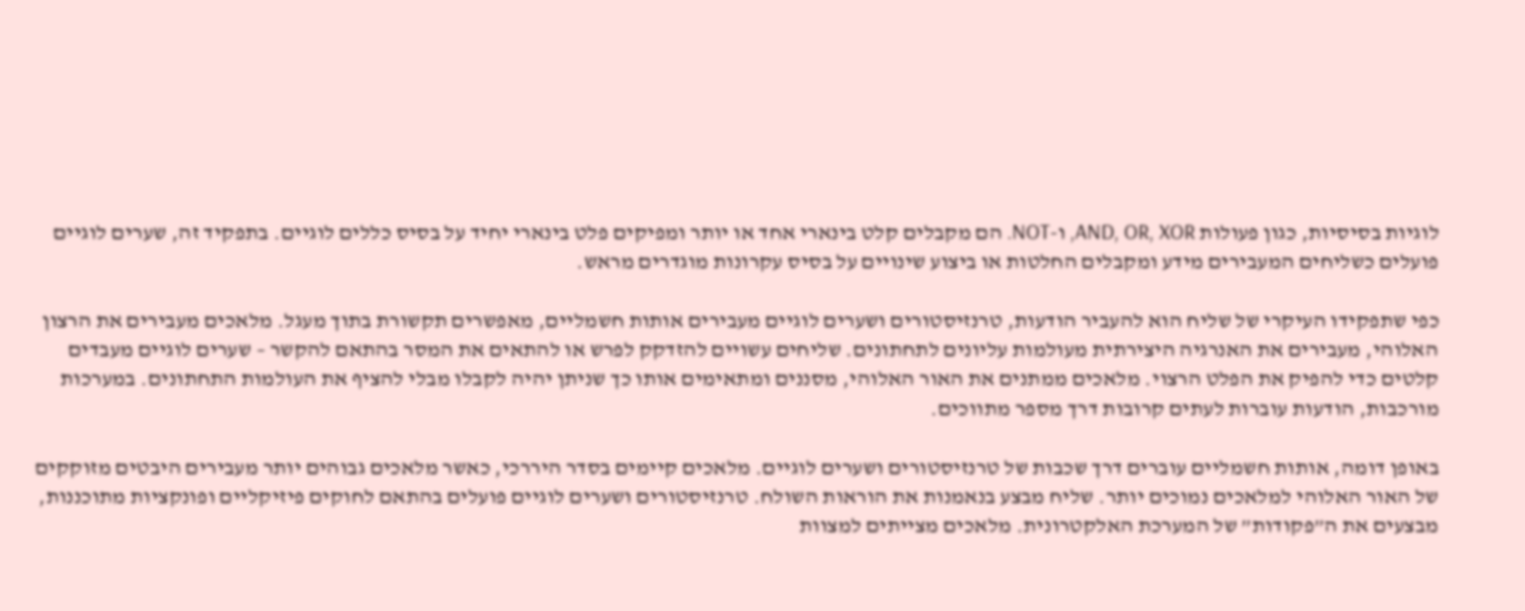לוגיות בסיסיות, כגון פעולות AND, OR, XOR, ו-NOT. הם מקבלים קלט בינארי אחד או יותר ומפיקים פלט בינארי יחיד על בסיס כללים לוגיים. בתפקיד זה, שערים לוגיים פועלים כשליחים המעבירים מידע ומקבלים החלטות או ביצוע שינויים על בסיס עקרונות מוגדרים מראש.

כפי שתפקידו העיקרי של שליח הוא להעביר הודעות, טרנזיסטורים ושערים לוגיים מעבירים אותות חשמליים, מאפשרים תקשורת בתוך מעגל. מלאכים מעבירים את הרצון האלוהי, מעבירים את האנרגיה היצירתית מעולמות עליונים לתחתונים. שליחים עשויים להזדקק לפרש או להתאים את המסר בהתאם להקשר – שערים לוגיים מעבדים קלטים כדי להפיק את הפלט הרצוי. מלאכים ממתנים את האור האלוהי, מסננים ומתאימים אותו כך שניתן יהיה לקבלו מבלי להציף את העולמות התחתונים. במערכות מורכבות, הודעות עוברות לעתים קרובות דרך מספר מתווכים.

באופן דומה, אותות חשמליים עוברים דרך שכבות של טרנזיסטורים ושערים לוגיים. מלאכים קיימים בסדר היררכי, כאשר מלאכים גבוהים יותר מעבירים היבטים מזוקקים של האור האלוהי למלאכים נמוכים יותר. שליח מבצע בנאמנות את הוראות השולח. טרנזיסטורים ושערים לוגיים פועלים בהתאם לחוקים פיזיקליים ופונקציות מתוכננות, מבצעים את ה”פקודות” של המערכת האלקטרונית. מלאכים מצייתים למצוות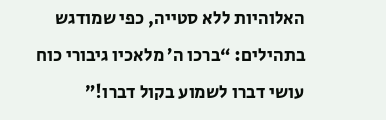האלוהיות ללא סטייה, כפי שמודגש בתהילים: “ברכו ה’ מלאכיו גיבורי כוח עושי דברו לשמוע בקול דברו!”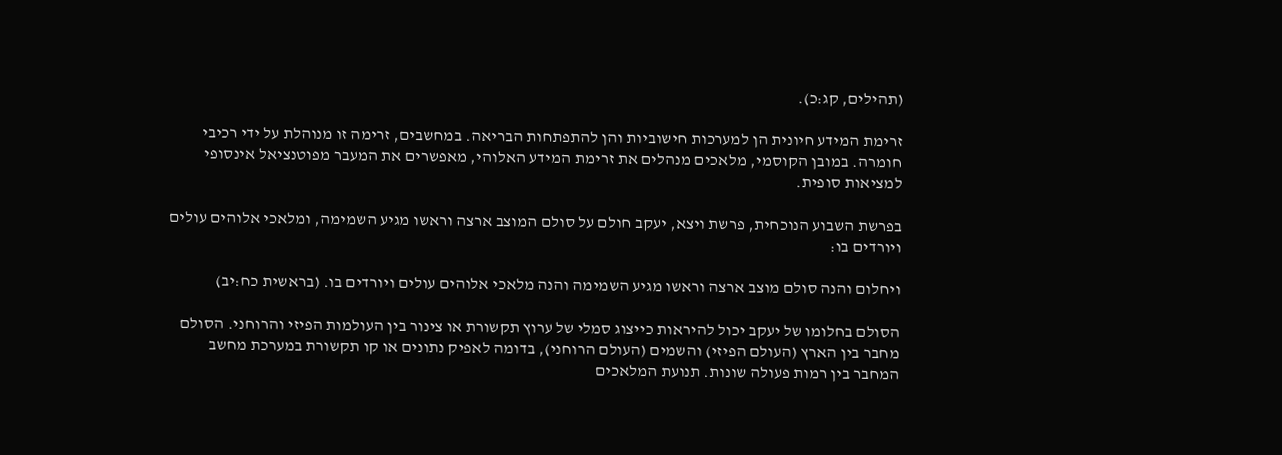(תהילים, קג:כ).

זרימת המידע חיונית הן למערכות חישוביות והן להתפתחות הבריאה. במחשבים, זרימה זו מנוהלת על ידי רכיבי חומרה. במובן הקוסמי, מלאכים מנהלים את זרימת המידע האלוהי, מאפשרים את המעבר מפוטנציאל אינסופי למציאות סופית.

בפרשת השבוע הנוכחית, פרשת ויצא, יעקב חולם על סולם המוצב ארצה וראשו מגיע השמימה, ומלאכי אלוהים עולים ויורדים בו:

ויחלום והנה סולם מוצב ארצה וראשו מגיע השמימה והנה מלאכי אלוהים עולים ויורדים בו. (בראשית כח:יב)

הסולם בחלומו של יעקב יכול להיראות כייצוג סמלי של ערוץ תקשורת או צינור בין העולמות הפיזי והרוחני. הסולם מחבר בין הארץ (העולם הפיזי) והשמים (העולם הרוחני), בדומה לאפיק נתונים או קו תקשורת במערכת מחשב המחבר בין רמות פעולה שונות. תנועת המלאכים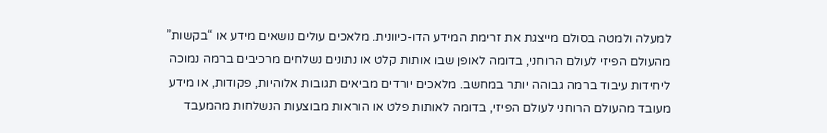למעלה ולמטה בסולם מייצגת את זרימת המידע הדו-כיוונית. מלאכים עולים נושאים מידע או “בקשות” מהעולם הפיזי לעולם הרוחני, בדומה לאופן שבו אותות קלט או נתונים נשלחים מרכיבים ברמה נמוכה ליחידות עיבוד ברמה גבוהה יותר במחשב. מלאכים יורדים מביאים תגובות אלוהיות, פקודות, או מידע מעובד מהעולם הרוחני לעולם הפיזי, בדומה לאותות פלט או הוראות מבוצעות הנשלחות מהמעבד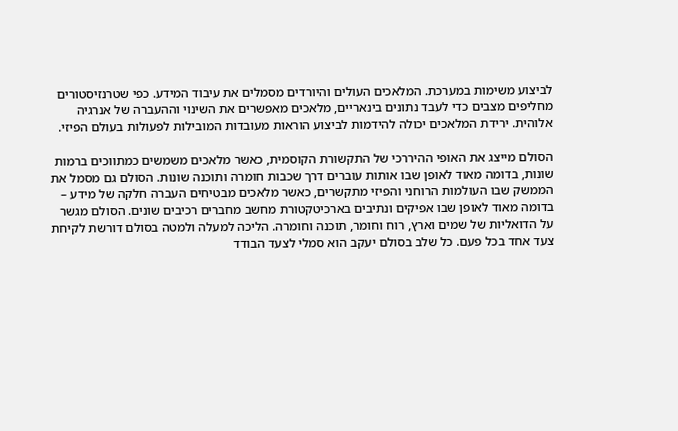לביצוע משימות במערכת. המלאכים העולים והיורדים מסמלים את עיבוד המידע. כפי שטרנזיסטורים מחליפים מצבים כדי לעבד נתונים בינאריים, מלאכים מאפשרים את השינוי וההעברה של אנרגיה אלוהית. ירידת המלאכים יכולה להידמות לביצוע הוראות מעובדות המובילות לפעולות בעולם הפיזי.

הסולם מייצג את האופי ההיררכי של התקשורת הקוסמית, כאשר מלאכים משמשים כמתווכים ברמות שונות, בדומה מאוד לאופן שבו אותות עוברים דרך שכבות חומרה ותוכנה שונות. הסולם גם מסמל את הממשק שבו העולמות הרוחני והפיזי מתקשרים, כאשר מלאכים מבטיחים העברה חלקה של מידע – בדומה מאוד לאופן שבו אפיקים ונתיבים בארכיטקטורת מחשב מחברים רכיבים שונים. הסולם מגשר על הדואליות של שמים וארץ, רוח וחומר, תוכנה וחומרה. הליכה למעלה ולמטה בסולם דורשת לקיחת צעד אחד בכל פעם. כל שלב בסולם יעקב הוא סמלי לצעד הבודד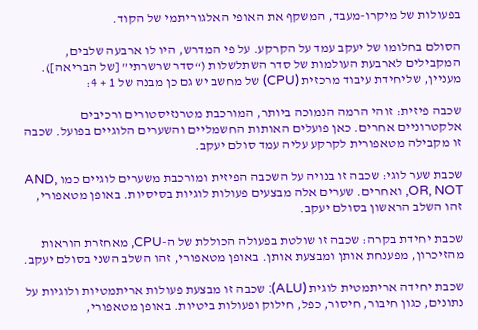בפעולות של מיקרו-מעבד, המשקף את האופי האלגוריתמי של הקוד.

הסולם בחלומו של יעקב עמד על הקרקע. על פי המדרש, היו לו ארבעה שלבים, המקבילים לארבעת העולמות של סדר השתלשלות (“סדר שרשרתי” [של הבריאה]). מעניין, שליחידת עיבוד מרכזית (CPU) של מחשב יש גם כן מבנה של 1 + 4:

שכבה פיזית: זוהי הרמה הנמוכה ביותר, המורכבת מטרנזיסטורים ורכיבים אלקטרוניים אחרים. כאן פועלים האותות החשמליים והשערים הלוגיים בפועל. שכבה זו מקבילה מטאפורית לקרקע עליה עמד סולם יעקב.

שכבת שער לוגי: שכבה זו בנויה על השכבה הפיזית ומורכבת משערים לוגיים כמו AND, OR, NOT, ואחרים. שערים אלה מבצעים פעולות לוגיות בסיסיות. באופן מטאפורי, זהו השלב הראשון בסולם יעקב.

שכבת יחידת בקרה: שכבה זו שולטת בפעולה הכוללת של ה-CPU, מאחזרת הוראות מהזיכרון, מפענחת אותן ומבצעת אותן. באופן מטאפורי, זהו השלב השני בסולם יעקב.

שכבת יחידה אריתמטית לוגית (ALU): שכבה זו מבצעת פעולות אריתמטיות ולוגיות על נתונים, כגון חיבור, חיסור, כפל, חילוק ופעולות ביטיות. באופן מטאפורי,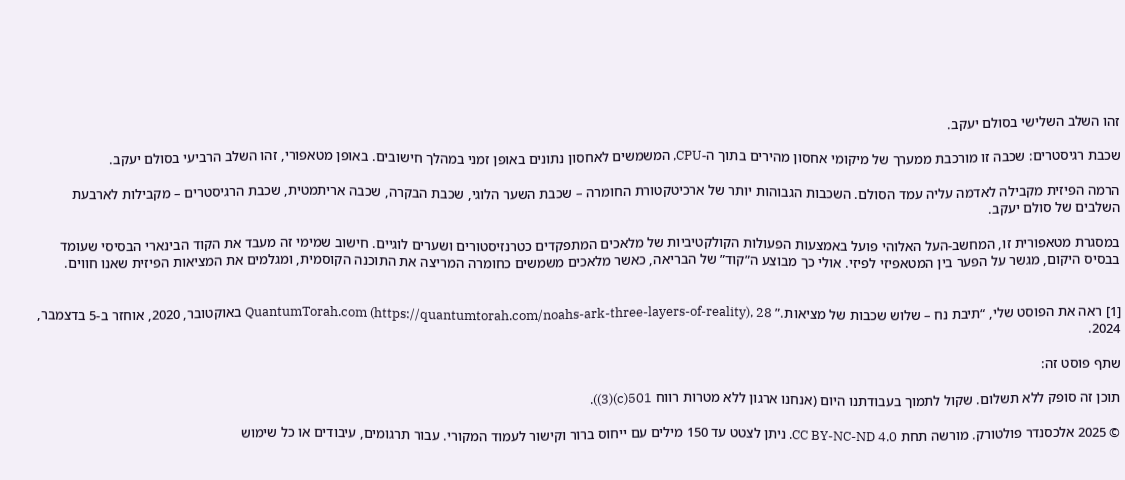זהו השלב השלישי בסולם יעקב.

שכבת רגיסטרים: שכבה זו מורכבת ממערך של מיקומי אחסון מהירים בתוך ה-CPU, המשמשים לאחסון נתונים באופן זמני במהלך חישובים. באופן מטאפורי, זהו השלב הרביעי בסולם יעקב.

הרמה הפיזית מקבילה לאדמה עליה עמד הסולם. השכבות הגבוהות יותר של ארכיטקטורת החומרה – שכבת השער הלוגי, שכבת הבקרה, שכבה אריתמטית, שכבת הרגיסטרים – מקבילות לארבעת השלבים של סולם יעקב.

במסגרת מטאפורית זו, המחשב-העל האלוהי פועל באמצעות הפעולות הקולקטיביות של מלאכים המתפקדים כטרנזיסטורים ושערים לוגיים. חישוב שמימי זה מעבד את הקוד הבינארי הבסיסי שעומד בבסיס היקום, מגשר על הפער בין המטאפיזי לפיזי. אולי כך מבוצע ה”קוד” של הבריאה, כאשר מלאכים משמשים כחומרה המריצה את התוכנה הקוסמית, ומגלמים את המציאות הפיזית שאנו חווים.


[1] ראה את הפוסט שלי, “תיבת נח – שלוש שכבות של מציאות.” QuantumTorah.com (https://quantumtorah.com/noahs-ark-three-layers-of-reality), 28 באוקטובר, 2020, אוחזר ב-5 בדצמבר, 2024.

שתף פוסט זה:

תוכן זה סופק ללא תשלום. שקול לתמוך בעבודתנו היום (אנחנו ארגון ללא מטרות רווח 501(c)(3)).

© 2025 אלכסנדר פולטורק. מורשה תחת CC BY-NC-ND 4.0. ניתן לצטט עד 150 מילים עם ייחוס ברור וקישור לעמוד המקורי. עבור תרגומים, עיבודים או כל שימוש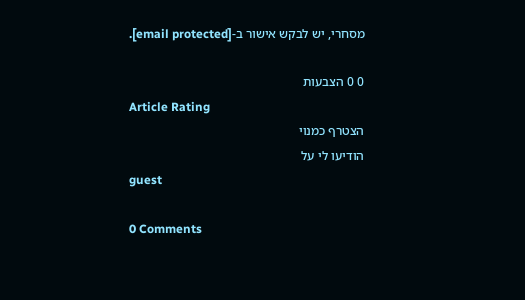מסחרי, יש לבקש אישור ב-[email protected].

0 0 הצבעות
Article Rating
הצטרף כמנוי
הודיעו לי על
guest

0 Comments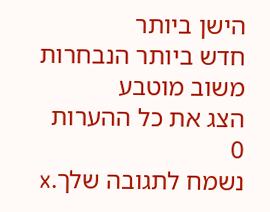הישן ביותר
חדש ביותר הנבחרות
משוב מוטבע
הצג את כל ההערות
0
נשמח לתגובה שלך.x